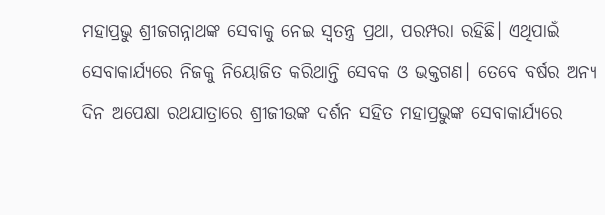ମହାପ୍ରଭୁ ଶ୍ରୀଜଗନ୍ନାଥଙ୍କ ସେବାକୁ ନେଇ ସ୍ବତନ୍ତ୍ର ପ୍ରଥା, ପରମ୍ପରା ରହିଛି। ଏଥିପାଇଁ ସେବାକାର୍ଯ୍ୟରେ ନିଜକୁ ନିୟୋଜିତ କରିଥାନ୍ତି ସେବକ ଓ ଭକ୍ତଗଣ। ତେବେ ବର୍ଷର ଅନ୍ୟ ଦିନ ଅପେକ୍ଷା ରଥଯାତ୍ରାରେ ଶ୍ରୀଜୀଉଙ୍କ ଦର୍ଶନ ସହିତ ମହାପ୍ରଭୁଙ୍କ ସେବାକାର୍ଯ୍ୟରେ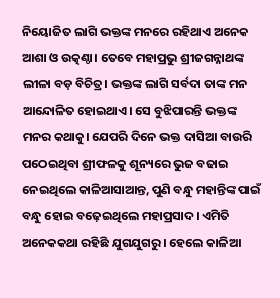ନିୟୋଜିତ ଲାଗି ଭକ୍ତଙ୍କ ମନରେ ରହିଥାଏ ଅନେକ ଆଶା ଓ ଉତ୍କଣ୍ଠା। ତେବେ ମହାପ୍ରଭୁ ଶ୍ରୀଜଗନ୍ନାଥଙ୍କ ଲୀଳା ବଡ଼ ବିଚିତ୍ର। ଭକ୍ତଙ୍କ ଲାଗି ସର୍ବଦା ତାଙ୍କ ମନ ଆନ୍ଦୋଳିତ ହୋଇଥାଏ। ସେ ବୁଝିପାରନ୍ତି ଭକ୍ତଙ୍କ ମନର କଥାକୁ। ଯେପରି ଦିନେ ଭକ୍ତ ଦାସିଆ ବାଉରି ପଠେଇଥିବା ଶ୍ରୀଫଳକୁ ଶୂନ୍ୟରେ ଭୁଜ ବଢାଇ ନେଇଥିଲେ କାଳିଆସାଆନ୍ତ, ପୁଣି ବନ୍ଧୁ ମହାନ୍ତିଙ୍କ ପାଇଁ ବନ୍ଧୁ ହୋଇ ବଢ଼େଇଥିଲେ ମହାପ୍ରସାଦ। ଏମିତି ଅନେକକଥା ରହିଛି ଯୁଗଯୁଗରୁ । ହେଲେ କାଳିଆ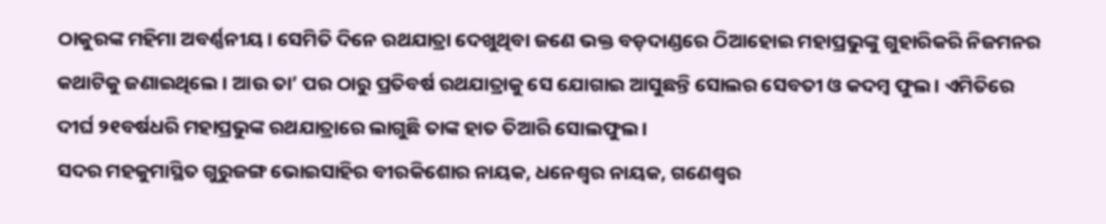ଠାକୁରଙ୍କ ମହିମା ଅବର୍ଣ୍ଣନୀୟ। ସେମିତି ଦିନେ ରଥଯାତ୍ରା ଦେଖୁଥିବା ଜଣେ ଭକ୍ତ ବଡ଼ଦାଣ୍ଡରେ ଠିଆହୋଇ ମହାପ୍ରଭୁଙ୍କୁ ଗୁହାରିକରି ନିଜମନର କଥାଟିକୁ ଜଣାଇଥିଲେ । ଆଉ ତା’ ପର ଠାରୁ ପ୍ରତିବର୍ଷ ରଥଯାତ୍ରାକୁ ସେ ଯୋଗାଇ ଆସୁଛନ୍ତି ସୋଲର ସେବତୀ ଓ କଦମ୍ବ ଫୁଲ। ଏମିତିରେ ଦୀର୍ଘ ୨୧ବର୍ଷଧରି ମହାପ୍ରଭୁଙ୍କ ରଥଯାତ୍ରାରେ ଲାଗୁଛି ତାଙ୍କ ହାତ ତିଆରି ସୋଲଫୁଲ ।
ସଦର ମହକୁମାସ୍ଥିତ ଗୁରୁଜଙ୍ଗ ଭୋଇସାହିର ବୀରକିଶୋର ନାୟକ, ଧନେଶ୍ୱର ନାୟକ, ଗଣେଶ୍ୱର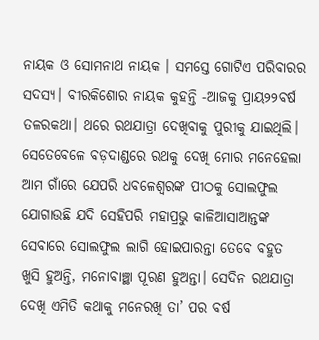ନାୟକ ଓ ସୋମନାଥ ନାୟକ । ସମସ୍ତେ ଗୋଟିଏ ପରିବାରର ସଦସ୍ୟ। ବୀରକିଶୋର ନାୟକ କୁହନ୍ତି -ଆଜକୁ ପ୍ରାୟ୨୨ବର୍ଷ ତଳରକଥା। ଥରେ ରଥଯାତ୍ରା ଦେଖିବାକୁ ପୁରୀକୁ ଯାଇଥିଲି। ସେତେବେଳେ ବଡ଼ଦାଣ୍ଡରେ ରଥକୁ ଦେଖି ମୋର ମନେହେଲା ଆମ ଗାଁରେ ଯେପରି ଧବଳେଶ୍ୱରଙ୍କ ପୀଠକୁ ସୋଲଫୁଲ ଯୋଗାଉଛି ଯଦି ସେହିପରି ମହାପ୍ରଭୁ କାଳିଆସାଆନ୍ତଙ୍କ ସେବାରେ ସୋଲଫୁଲ ଲାଗି ହୋଇପାରନ୍ତା ତେବେ ବହୁତ ଖୁସି ହୁଅନ୍ତି, ମନୋବାଞ୍ଛା ପୂରଣ ହୁଅନ୍ତା। ସେଦିନ ରଥଯାତ୍ରା ଦେଖି ଏମିତି କଥାକୁ ମନେରଖି ତା’ ପର ବର୍ଷ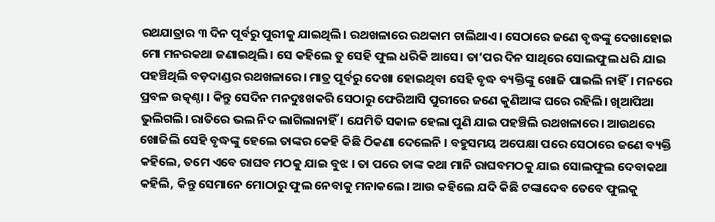ରଥଯାତ୍ରାର ୩ ଦିନ ପୂର୍ବରୁ ପୁରୀକୁ ଯାଇଥିଲି। ରଥଖଳାରେ ରଥକାମ ଚାଲିଥାଏ। ସେଠାରେ ଜଣେ ବୃଦ୍ଧଙ୍କୁ ଦେଖାହୋଇ ମୋ ମନରକଥା ଜଣାଇଥିଲି। ସେ କହିଲେ ତୁ ସେହି ଫୁଲ ଧରିକି ଆସେ। ତା’ପର ଦିନ ସାଥିରେ ସୋଲଫୁଲ ଧରି ଯାଇ ପହଞ୍ଚିଥିଲି ବଡ଼ଦାଣ୍ଡର ରଥଖଳାରେ। ମାତ୍ର ପୂର୍ବରୁ ଦେଖା ହୋଇଥିବା ସେହି ବୃଦ୍ଧ ବ୍ୟକ୍ତିଙ୍କୁ ଖୋଜି ପାଇଲି ନାହିଁ। ମନରେ ପ୍ରବଳ ଉତ୍କଣ୍ଠା । କିନ୍ତୁ ସେଦିନ ମନଦୁଃଖକରି ସେଠାରୁ ଫେରିଆସି ପୁରୀରେ ଜଣେ କୁଣିଆଙ୍କ ଘରେ ରହିଲି। ଖିଆପିଆ ଭୁଲିଗଲି। ରାତିରେ ଭଲ ନିଦ ଲାଗିଲାନାହିଁ । ଯେମିତି ସକାଳ ହେଲା ପୁଣି ଯାଇ ପହଞ୍ଚିଲି ରଥଖଳାରେ। ଆଉଥରେ ଖୋଜିଲି ସେହି ବୃଦ୍ଧଙ୍କୁ ହେଲେ ତାଙ୍କର କେହି କିଛି ଠିକଣା ଦେଲେନି । ବହୁସମୟ ଅପେକ୍ଷା ପରେ ସେଠାରେ ଜଣେ ବ୍ୟକ୍ତି କହିଲେ, ତମେ ଏବେ ରାଘବ ମଠକୁ ଯାଇ ବୁଝ । ତା ପରେ ତାଙ୍କ କଥା ମାନି ରାଘବମଠକୁ ଯାଇ ସୋଲଫୁଲ ଦେବାକଥା କହିଲି, କିନ୍ତୁ ସେମାନେ ମୋଠାରୁ ଫୁଲ ନେବାକୁ ମନାକଲେ। ଆଉ କହିଲେ ଯଦି କିଛି ଟଙ୍କାଦେବ ତେବେ ଫୁଲକୁ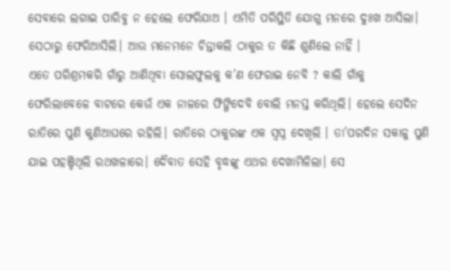ସେବାରେ ଲଗାଇ ପାରିବୁ ନ ହେଲେ ଫେରିଯାଅ । ଏମିତି ପରିସ୍ଥିତି ଯୋଗୁ ମନରେ ଦୁଃଖ ଆସିଲା। ସେଠାରୁ ଫେରିଆସିଲି। ଆଉ ମନେମନେ ଚିନ୍ତାକଲି ଠାକୁର ତ କିଛି ଶୁଣିଲେ ନାହିଁ ।
ଏତେ ପରିଶ୍ରମକରି ଗାଁରୁ ଆଣିଥିବା ସୋଲଫୁଲକୁ କ’ଣ ଫେରାଇ ନେବି ? କାଲି ଗାଁକୁ ଫେରିଲାବେଳେ ବାଟରେ କେଉଁ ଏକ ନାଳରେ ଫିଙ୍ଗିଦେବି ବୋଲି ମନସ୍ତ କରିଥିଲି। ହେଲେ ସେଦିନ ରାତିରେ ପୁଣି କୁଣିଆଘରେ ରହିଲି। ରାତିରେ ଠାକୁରଙ୍କ ଏକ ସ୍ବପ୍ନ ଦେଖିଲି । ତା’ପରଦିନ ସକାଳୁ ପୁଣି ଯାଇ ପହଞ୍ଚିଥିଲି ରଥଖଳାରେ। ଦୈବାତ ସେହି ବୃଦ୍ଧଙ୍କୁ ଏଥର ଦେଖାମିଳିଲା। ସେ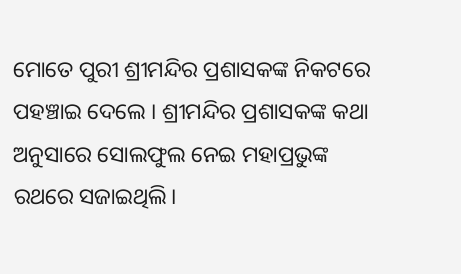ମୋତେ ପୁରୀ ଶ୍ରୀମନ୍ଦିର ପ୍ରଶାସକଙ୍କ ନିକଟରେ ପହଞ୍ଚାଇ ଦେଲେ । ଶ୍ରୀମନ୍ଦିର ପ୍ରଶାସକଙ୍କ କଥା ଅନୁସାରେ ସୋଲଫୁଲ ନେଇ ମହାପ୍ରଭୁଙ୍କ ରଥରେ ସଜାଇଥିଲି।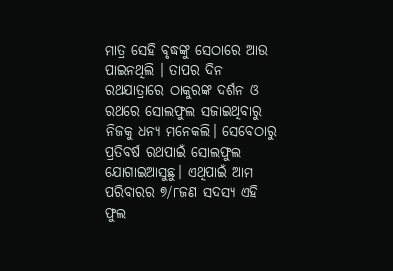ମାତ୍ର ସେହି ବୃଦ୍ଧଙ୍କୁ ସେଠାରେ ଆଉ ପାଇନଥିଲି । ତାପର ଦିନ ରଥଯାତ୍ରାରେ ଠାକୁରଙ୍କ ଦର୍ଶନ ଓ ରଥରେ ସୋଲଫୁଲ ସଜାଇଥିବାରୁ ନିଜକୁ ଧନ୍ୟ ମନେକଲି। ସେବେଠାରୁ ପ୍ରତିବର୍ଷ ରଥପାଇଁ ସୋଲଫୁଲ ଯୋଗାଇଆସୁଛୁ। ଏଥିପାଇଁ ଆମ ପରିବାରର ୭/୮ଜଣ ସଦସ୍ୟ ଏହି ଫୁଲ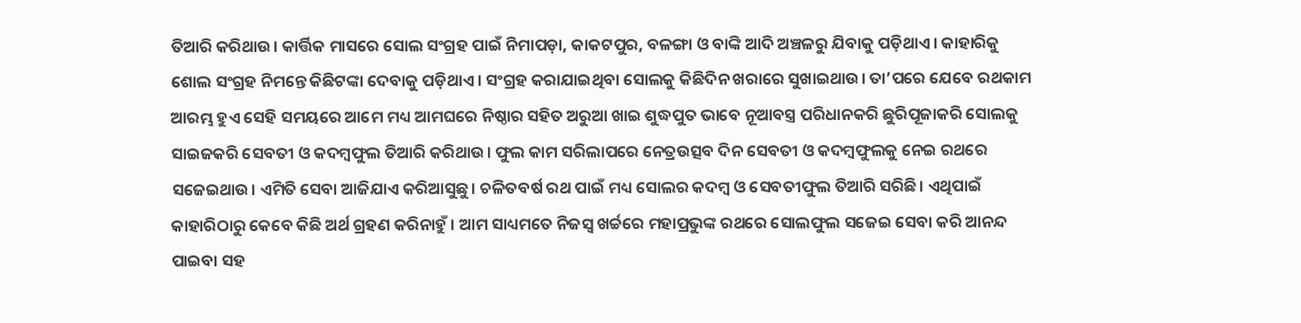ତିଆରି କରିଥାଉ। କାର୍ତ୍ତିକ ମାସରେ ସୋଲ ସଂଗ୍ରହ ପାଇଁ ନିମାପଡ଼ା, କାକଟପୁର, ବଳଙ୍ଗା ଓ ବାଙ୍କି ଆଦି ଅଞ୍ଚଳରୁ ଯିବାକୁ ପଡ଼ିଥାଏ। କାହାରିକୁ ଶୋଲ ସଂଗ୍ରହ ନିମନ୍ତେ କିଛିଟଙ୍କା ଦେବାକୁ ପଡ଼ିଥାଏ। ସଂଗ୍ରହ କରାଯାଇଥିବା ସୋଲକୁ କିଛିଦିନ ଖରାରେ ସୁଖାଇଥାଉ। ତା’ପରେ ଯେବେ ରଥକାମ ଆରମ୍ଭ ହୁଏ ସେହି ସମୟରେ ଆମେ ମଧ୍ୟ ଆମଘରେ ନିଷ୍ଠାର ସହିତ ଅରୁଆ ଖାଇ ଶୁଦ୍ଧପୁତ ଭାବେ ନୂଆବସ୍ତ୍ର ପରିଧାନକରି ଛୁରିପୂଜାକରି ସୋଲକୁ ସାଇଜକରି ସେବତୀ ଓ କଦମ୍ବଫୁଲ ତିଆରି କରିଥାଉ। ଫୁଲ କାମ ସରିଲାପରେ ନେତ୍ରଉତ୍ସବ ଦିନ ସେବତୀ ଓ କଦମ୍ବଫୁଲକୁ ନେଇ ରଥରେ ସଜେଇଥାଉ। ଏମିତି ସେବା ଆଜିଯାଏ କରିଆସୁଛୁ। ଚଳିତବର୍ଷ ରଥ ପାଇଁ ମଧ୍ୟ ସୋଲର କଦମ୍ବ ଓ ସେବତୀଫୁଲ ତିଆରି ସରିଛି। ଏଥିପାଇଁ କାହାରିଠାରୁ କେବେ କିଛି ଅର୍ଥ ଗ୍ରହଣ କରିନାହୁଁ । ଆମ ସାଧ୍ୟମତେ ନିଜସ୍ବ ଖର୍ଚ୍ଚରେ ମହାପ୍ରଭୁଙ୍କ ରଥରେ ସୋଲଫୁଲ ସଜେଇ ସେବା କରି ଆନନ୍ଦ ପାଇବା ସହ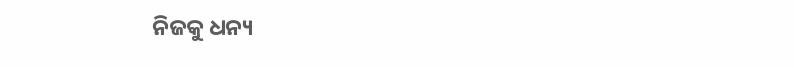ନିଜକୁ ଧନ୍ୟ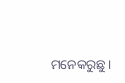ମନେକରୁଛୁ।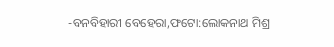-ବନବିହାରୀ ବେହେରା,ଫଟୋ:ଲୋକନାଥ ମିଶ୍ର